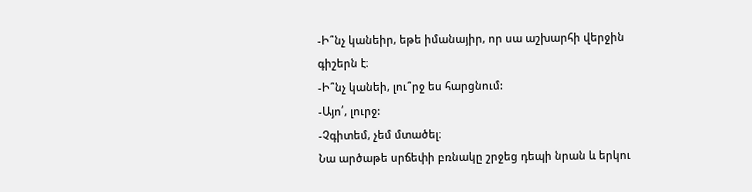-Ի՞նչ կանեիր, եթե իմանայիր, որ սա աշխարհի վերջին գիշերն է։
-Ի՞նչ կանեի, լու՞րջ ես հարցնում:
-Այո՛, լուրջ:
-Չգիտեմ, չեմ մտածել։
Նա արծաթե սրճեփի բռնակը շրջեց դեպի նրան և երկու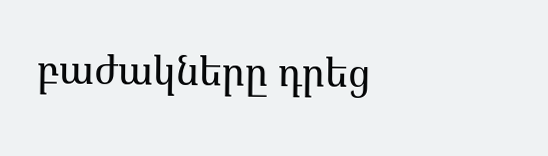բաժակները դրեց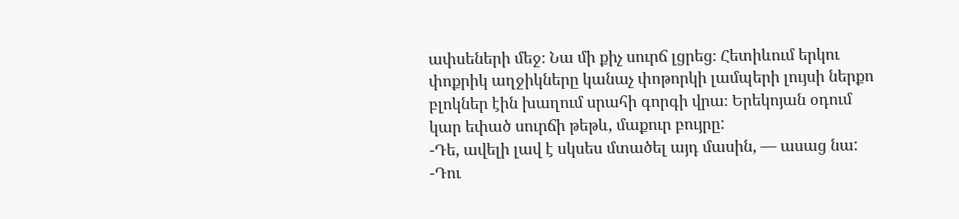ափսեների մեջ։ Նա մի քիչ սուրճ լցրեց։ Հետիևում երկու փոքրիկ աղջիկները կանաչ փոթորկի լամպերի լույսի ներքո բլոկներ էին խաղում սրահի գորգի վրա։ Երեկոյան օդում կար եփած սուրճի թեթև, մաքուր բույրը:
-Դե, ավելի լավ է սկսես մտածել այդ մասին, — ասաց նա:
-Դու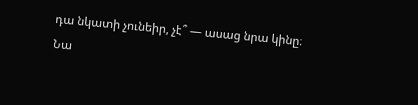դա նկատի չունեիր, չէ՞ — ասաց նրա կինը։
Նա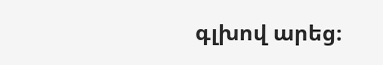գլխով արեց։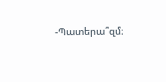-Պատերա՞զմ։